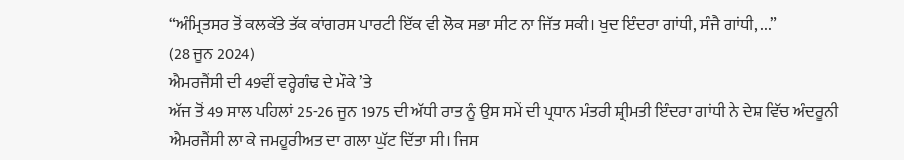“ਅੰਮ੍ਰਿਤਸਰ ਤੋਂ ਕਲਕੱਤੇ ਤੱਕ ਕਾਂਗਰਸ ਪਾਰਟੀ ਇੱਕ ਵੀ ਲੋਕ ਸਭਾ ਸੀਟ ਨਾ ਜਿੱਤ ਸਕੀ। ਖੁਦ ਇੰਦਰਾ ਗਾਂਧੀ, ਸੰਜੈ ਗਾਂਧੀ, ...”
(28 ਜੂਨ 2024)
ਐਮਰਜੈਂਸੀ ਦੀ 49ਵੀਂ ਵਰ੍ਹੇਗੰਢ ਦੇ ਮੌਕੇ ’ਤੇ
ਅੱਜ ਤੋਂ 49 ਸਾਲ ਪਹਿਲਾਂ 25-26 ਜੂਨ 1975 ਦੀ ਅੱਧੀ ਰਾਤ ਨੂੰ ਉਸ ਸਮੇਂ ਦੀ ਪ੍ਰਧਾਨ ਮੰਤਰੀ ਸ਼੍ਰੀਮਤੀ ਇੰਦਰਾ ਗਾਂਧੀ ਨੇ ਦੇਸ਼ ਵਿੱਚ ਅੰਦਰੂਨੀ ਐਮਰਜੈਂਸੀ ਲਾ ਕੇ ਜਮਹੂਰੀਅਤ ਦਾ ਗਲਾ ਘੁੱਟ ਦਿੱਤਾ ਸੀ। ਜਿਸ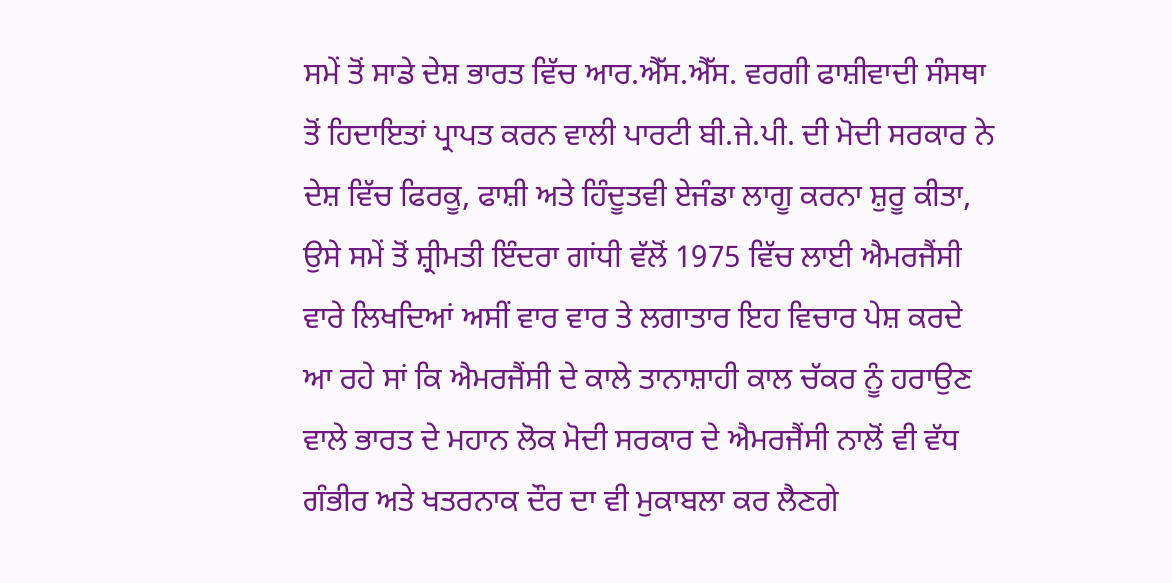ਸਮੇਂ ਤੋਂ ਸਾਡੇ ਦੇਸ਼ ਭਾਰਤ ਵਿੱਚ ਆਰ.ਐੱਸ.ਐੱਸ. ਵਰਗੀ ਫਾਸ਼ੀਵਾਦੀ ਸੰਸਥਾ ਤੋਂ ਹਿਦਾਇਤਾਂ ਪ੍ਰਾਪਤ ਕਰਨ ਵਾਲੀ ਪਾਰਟੀ ਬੀ.ਜੇ.ਪੀ. ਦੀ ਮੋਦੀ ਸਰਕਾਰ ਨੇ ਦੇਸ਼ ਵਿੱਚ ਫਿਰਕੂ, ਫਾਸ਼ੀ ਅਤੇ ਹਿੰਦੂਤਵੀ ਏਜੰਡਾ ਲਾਗੂ ਕਰਨਾ ਸ਼ੁਰੂ ਕੀਤਾ, ਉਸੇ ਸਮੇਂ ਤੋਂ ਸ਼੍ਰੀਮਤੀ ਇੰਦਰਾ ਗਾਂਧੀ ਵੱਲੋਂ 1975 ਵਿੱਚ ਲਾਈ ਐਮਰਜੈਂਸੀ ਵਾਰੇ ਲਿਖਦਿਆਂ ਅਸੀਂ ਵਾਰ ਵਾਰ ਤੇ ਲਗਾਤਾਰ ਇਹ ਵਿਚਾਰ ਪੇਸ਼ ਕਰਦੇ ਆ ਰਹੇ ਸਾਂ ਕਿ ਐਮਰਜੈਂਸੀ ਦੇ ਕਾਲੇ ਤਾਨਾਸ਼ਾਹੀ ਕਾਲ ਚੱਕਰ ਨੂੰ ਹਰਾਉਣ ਵਾਲੇ ਭਾਰਤ ਦੇ ਮਹਾਨ ਲੋਕ ਮੋਦੀ ਸਰਕਾਰ ਦੇ ਐਮਰਜੈਂਸੀ ਨਾਲੋਂ ਵੀ ਵੱਧ ਗੰਭੀਰ ਅਤੇ ਖਤਰਨਾਕ ਦੌਰ ਦਾ ਵੀ ਮੁਕਾਬਲਾ ਕਰ ਲੈਣਗੇ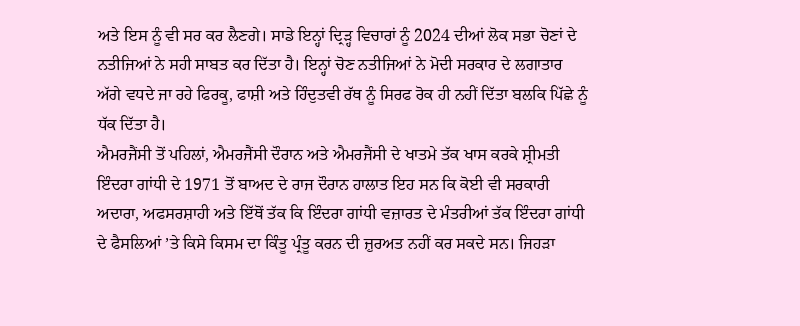ਅਤੇ ਇਸ ਨੂੰ ਵੀ ਸਰ ਕਰ ਲੈਣਗੇ। ਸਾਡੇ ਇਨ੍ਹਾਂ ਦ੍ਰਿੜ੍ਹ ਵਿਚਾਰਾਂ ਨੂੰ 2024 ਦੀਆਂ ਲੋਕ ਸਭਾ ਚੋਣਾਂ ਦੇ ਨਤੀਜਿਆਂ ਨੇ ਸਹੀ ਸਾਬਤ ਕਰ ਦਿੱਤਾ ਹੈ। ਇਨ੍ਹਾਂ ਚੋਣ ਨਤੀਜਿਆਂ ਨੇ ਮੋਦੀ ਸਰਕਾਰ ਦੇ ਲਗਾਤਾਰ ਅੱਗੇ ਵਧਦੇ ਜਾ ਰਹੇ ਫਿਰਕੂ, ਫਾਸ਼ੀ ਅਤੇ ਹਿੰਦੁਤਵੀ ਰੱਥ ਨੂੰ ਸਿਰਫ ਰੋਕ ਹੀ ਨਹੀਂ ਦਿੱਤਾ ਬਲਕਿ ਪਿੱਛੇ ਨੂੰ ਧੱਕ ਦਿੱਤਾ ਹੈ।
ਐਮਰਜੈਂਸੀ ਤੋਂ ਪਹਿਲਾਂ, ਐਮਰਜੈਂਸੀ ਦੌਰਾਨ ਅਤੇ ਐਮਰਜੈਂਸੀ ਦੇ ਖਾਤਮੇ ਤੱਕ ਖਾਸ ਕਰਕੇ ਸ਼੍ਰੀਮਤੀ ਇੰਦਰਾ ਗਾਂਧੀ ਦੇ 1971 ਤੋਂ ਬਾਅਦ ਦੇ ਰਾਜ ਦੌਰਾਨ ਹਾਲਾਤ ਇਹ ਸਨ ਕਿ ਕੋਈ ਵੀ ਸਰਕਾਰੀ ਅਦਾਰਾ, ਅਫਸਰਸ਼ਾਹੀ ਅਤੇ ਇੱਥੋਂ ਤੱਕ ਕਿ ਇੰਦਰਾ ਗਾਂਧੀ ਵਜ਼ਾਰਤ ਦੇ ਮੰਤਰੀਆਂ ਤੱਕ ਇੰਦਰਾ ਗਾਂਧੀ ਦੇ ਫੈਸਲਿਆਂ ’ਤੇ ਕਿਸੇ ਕਿਸਮ ਦਾ ਕਿੰਤੂ ਪ੍ਰੰਤੂ ਕਰਨ ਦੀ ਜ਼ੁਰਅਤ ਨਹੀਂ ਕਰ ਸਕਦੇ ਸਨ। ਜਿਹੜਾ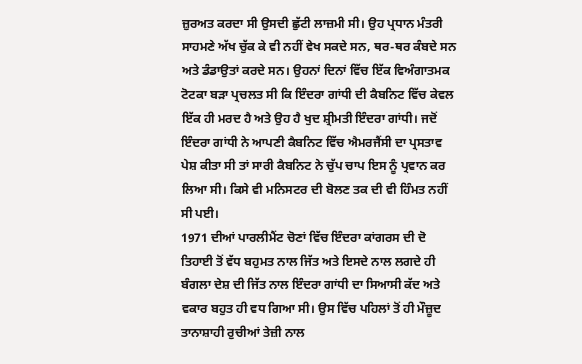ਜ਼ੁਰਅਤ ਕਰਦਾ ਸੀ ਉਸਦੀ ਛੁੱਟੀ ਲਾਜ਼ਮੀ ਸੀ। ਉਹ ਪ੍ਰਧਾਨ ਮੰਤਰੀ ਸਾਹਮਣੇ ਅੱਖ ਚੁੱਕ ਕੇ ਵੀ ਨਹੀਂ ਵੇਖ ਸਕਦੇ ਸਨ, ਥਰ-ਥਰ ਕੰਬਦੇ ਸਨ ਅਤੇ ਡੰਡਾਉਤਾਂ ਕਰਦੇ ਸਨ। ਉਹਨਾਂ ਦਿਨਾਂ ਵਿੱਚ ਇੱਕ ਵਿਅੰਗਾਤਮਕ ਟੋਟਕਾ ਬੜਾ ਪ੍ਰਚਲਤ ਸੀ ਕਿ ਇੰਦਰਾ ਗਾਂਧੀ ਦੀ ਕੈਬਨਿਟ ਵਿੱਚ ਕੇਵਲ ਇੱਕ ਹੀ ਮਰਦ ਹੈ ਅਤੇ ਉਹ ਹੈ ਖੁਦ ਸ਼੍ਰੀਮਤੀ ਇੰਦਰਾ ਗਾਂਧੀ। ਜਦੋਂ ਇੰਦਰਾ ਗਾਂਧੀ ਨੇ ਆਪਣੀ ਕੈਬਨਿਟ ਵਿੱਚ ਐਮਰਜੈਂਸੀ ਦਾ ਪ੍ਰਸਤਾਵ ਪੇਸ਼ ਕੀਤਾ ਸੀ ਤਾਂ ਸਾਰੀ ਕੈਬਨਿਟ ਨੇ ਚੁੱਪ ਚਾਪ ਇਸ ਨੂੰ ਪ੍ਰਵਾਨ ਕਰ ਲਿਆ ਸੀ। ਕਿਸੇ ਵੀ ਮਨਿਸਟਰ ਦੀ ਬੋਲਣ ਤਕ ਦੀ ਵੀ ਹਿੰਮਤ ਨਹੀਂ ਸੀ ਪਈ।
1971 ਦੀਆਂ ਪਾਰਲੀਮੈਂਟ ਚੋਣਾਂ ਵਿੱਚ ਇੰਦਰਾ ਕਾਂਗਰਸ ਦੀ ਦੋ ਤਿਹਾਈ ਤੋਂ ਵੱਧ ਬਹੁਮਤ ਨਾਲ ਜਿੱਤ ਅਤੇ ਇਸਦੇ ਨਾਲ ਲਗਦੇ ਹੀ ਬੰਗਲਾ ਦੇਸ਼ ਦੀ ਜਿੱਤ ਨਾਲ ਇੰਦਰਾ ਗਾਂਧੀ ਦਾ ਸਿਆਸੀ ਕੱਦ ਅਤੇ ਵਕਾਰ ਬਹੁਤ ਹੀ ਵਧ ਗਿਆ ਸੀ। ਉਸ ਵਿੱਚ ਪਹਿਲਾਂ ਤੋਂ ਹੀ ਮੌਜ਼ੂਦ ਤਾਨਾਸ਼ਾਹੀ ਰੁਚੀਆਂ ਤੇਜ਼ੀ ਨਾਲ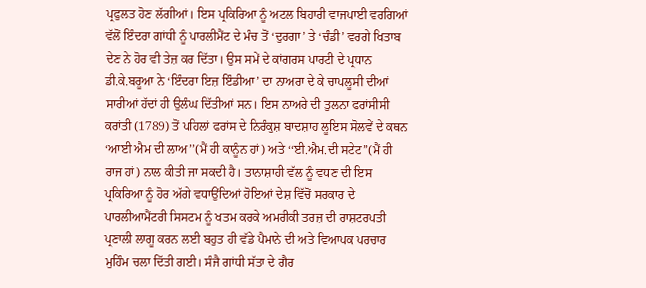ਪ੍ਰਫੁਲਤ ਹੋਣ ਲੱਗੀਆਂ। ਇਸ ਪ੍ਰਕਿਰਿਆ ਨੂੰ ਅਟਲ ਬਿਹਾਰੀ ਵਾਜਪਾਈ ਵਰਗਿਆਂ ਵੱਲੋਂ ਇੰਦਰਾ ਗਾਂਧੀ ਨੂੰ ਪਾਰਲੀਮੈਂਟ ਦੇ ਮੰਚ ਤੋਂ ‘ਦੁਰਗਾ’ ਤੇ ‘ਚੰਡੀ’ ਵਰਗੇ ਖਿਤਾਬ ਦੇਣ ਨੇ ਹੋਰ ਵੀ ਤੇਜ਼ ਕਰ ਦਿੱਤਾ। ਉਸ ਸਮੇਂ ਦੇ ਕਾਂਗਰਸ ਪਾਰਟੀ ਦੇ ਪ੍ਰਧਾਨ ਡੀ.ਕੇ.ਬਰੂਆ ਨੇ ‘ਇੰਦਰਾ ਇਜ਼ ਇੰਡੀਆ’ ਦਾ ਨਾਅਰਾ ਦੇ ਕੇ ਚਾਪਲੂਸੀ ਦੀਆਂ ਸਾਰੀਆਂ ਹੱਦਾਂ ਹੀ ਉਲੰਘ ਦਿੱਤੀਆਂ ਸਨ। ਇਸ ਨਾਅਰੇ ਦੀ ਤੁਲਨਾ ਫਰਾਂਸੀਸੀ ਕਰਾਂਤੀ (1789) ਤੋਂ ਪਹਿਲਾਂ ਫਰਾਂਸ ਦੇ ਨਿਰੰਕੁਸ਼ ਬਾਦਸ਼ਾਹ ਲੂਇਸ ਸੋਲਵੇਂ ਦੇ ਕਥਨ ‘ਆਈ ਐਮ ਦੀ ਲਾਅ’’(ਮੈਂ ਹੀ ਕਾਨੂੰਨ ਹਾਂ) ਅਤੇ ‘‘ਈ.ਐਮ.ਦੀ ਸਟੇਟ’’(ਮੈਂ ਹੀ ਰਾਜ ਹਾਂ) ਨਾਲ ਕੀਤੀ ਜਾ ਸਕਦੀ ਹੈ। ਤਾਨਾਸ਼ਾਹੀ ਵੱਲ ਨੂੰ ਵਧਣ ਦੀ ਇਸ ਪ੍ਰਕਿਰਿਆ ਨੂੰ ਹੋਰ ਅੱਗੇ ਵਧਾਉਂਦਿਆਂ ਹੋਇਆਂ ਦੇਸ਼ ਵਿੱਚੋਂ ਸਰਕਾਰ ਦੇ ਪਾਰਲੀਆਮੈਂਟਰੀ ਸਿਸਟਮ ਨੂੰ ਖਤਮ ਕਰਕੇ ਅਮਰੀਕੀ ਤਰਜ਼ ਦੀ ਰਾਸ਼ਟਰਪਤੀ ਪ੍ਰਣਾਲੀ ਲਾਗੂ ਕਰਨ ਲਈ ਬਹੁਤ ਹੀ ਵੱਡੇ ਪੈਮਾਨੇ ਦੀ ਅਤੇ ਵਿਆਪਕ ਪਰਚਾਰ ਮੁਹਿੰਮ ਚਲਾ ਦਿੱਤੀ ਗਈ। ਸੰਜੈ ਗਾਂਧੀ ਸੱਤਾ ਦੇ ਗੈਰ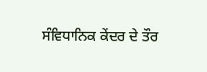ਸੰਵਿਧਾਨਿਕ ਕੇਂਦਰ ਦੇ ਤੌਰ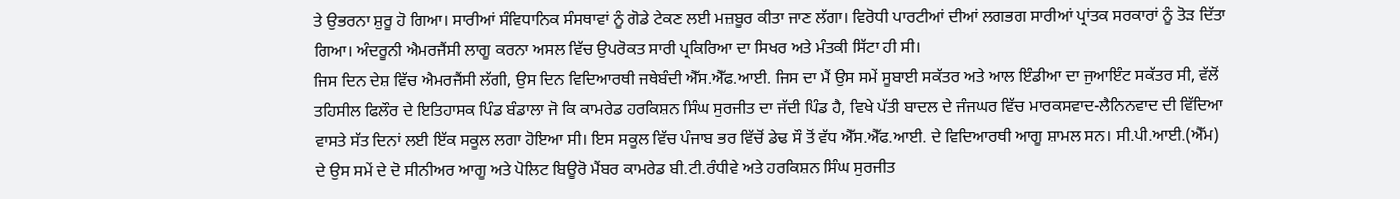ਤੇ ਉਭਰਨਾ ਸ਼ੁਰੂ ਹੋ ਗਿਆ। ਸਾਰੀਆਂ ਸੰਵਿਧਾਨਿਕ ਸੰਸਥਾਵਾਂ ਨੂੰ ਗੋਡੇ ਟੇਕਣ ਲਈ ਮਜ਼ਬੂਰ ਕੀਤਾ ਜਾਣ ਲੱਗਾ। ਵਿਰੋਧੀ ਪਾਰਟੀਆਂ ਦੀਆਂ ਲਗਭਗ ਸਾਰੀਆਂ ਪ੍ਰਾਂਤਕ ਸਰਕਾਰਾਂ ਨੂੰ ਤੋੜ ਦਿੱਤਾ ਗਿਆ। ਅੰਦਰੂਨੀ ਐਮਰਜੈਂਸੀ ਲਾਗੂ ਕਰਨਾ ਅਸਲ ਵਿੱਚ ਉਪਰੋਕਤ ਸਾਰੀ ਪ੍ਰਕਿਰਿਆ ਦਾ ਸਿਖਰ ਅਤੇ ਮੰਤਕੀ ਸਿੱਟਾ ਹੀ ਸੀ।
ਜਿਸ ਦਿਨ ਦੇਸ਼ ਵਿੱਚ ਐਮਰਜੈਂਸੀ ਲੱਗੀ, ਉਸ ਦਿਨ ਵਿਦਿਆਰਥੀ ਜਥੇਬੰਦੀ ਐੱਸ.ਐੱਫ.ਆਈ. ਜਿਸ ਦਾ ਮੈਂ ਉਸ ਸਮੇਂ ਸੂਬਾਈ ਸਕੱਤਰ ਅਤੇ ਆਲ ਇੰਡੀਆ ਦਾ ਜੁਆਇੰਟ ਸਕੱਤਰ ਸੀ, ਵੱਲੋਂ ਤਹਿਸੀਲ ਫਿਲੌਰ ਦੇ ਇਤਿਹਾਸਕ ਪਿੰਡ ਬੰਡਾਲਾ ਜੋ ਕਿ ਕਾਮਰੇਡ ਹਰਕਿਸ਼ਨ ਸਿੰਘ ਸੁਰਜੀਤ ਦਾ ਜੱਦੀ ਪਿੰਡ ਹੈ, ਵਿਖੇ ਪੱਤੀ ਬਾਦਲ ਦੇ ਜੰਜਘਰ ਵਿੱਚ ਮਾਰਕਸਵਾਦ-ਲੈਨਿਨਵਾਦ ਦੀ ਵਿੱਦਿਆ ਵਾਸਤੇ ਸੱਤ ਦਿਨਾਂ ਲਈ ਇੱਕ ਸਕੂਲ ਲਗਾ ਹੋਇਆ ਸੀ। ਇਸ ਸਕੂਲ ਵਿੱਚ ਪੰਜਾਬ ਭਰ ਵਿੱਚੋਂ ਡੇਢ ਸੌ ਤੋਂ ਵੱਧ ਐੱਸ.ਐੱਫ.ਆਈ. ਦੇ ਵਿਦਿਆਰਥੀ ਆਗੂ ਸ਼ਾਮਲ ਸਨ। ਸੀ.ਪੀ.ਆਈ.(ਐੱਮ) ਦੇ ਉਸ ਸਮੇਂ ਦੇ ਦੋ ਸੀਨੀਅਰ ਆਗੂ ਅਤੇ ਪੋਲਿਟ ਬਿਊਰੋ ਮੈਂਬਰ ਕਾਮਰੇਡ ਬੀ.ਟੀ.ਰੰਧੀਵੇ ਅਤੇ ਹਰਕਿਸ਼ਨ ਸਿੰਘ ਸੁਰਜੀਤ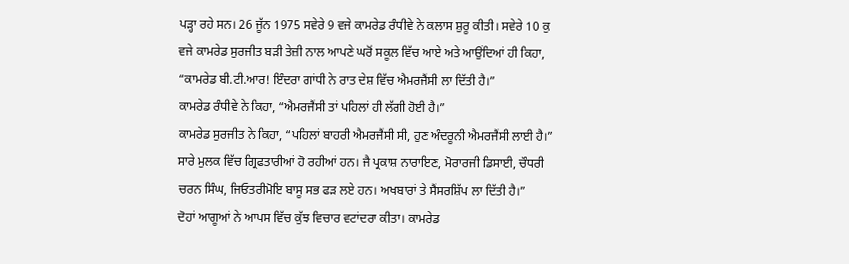ਪੜ੍ਹਾ ਰਹੇ ਸਨ। 26 ਜੂੱਨ 1975 ਸਵੇਰੇ 9 ਵਜੇ ਕਾਮਰੇਡ ਰੰਧੀਵੇ ਨੇ ਕਲਾਸ ਸ਼ੁਰੂ ਕੀਤੀ। ਸਵੇਰੇ 10 ਕੁ ਵਜੇ ਕਾਮਰੇਡ ਸੁਰਜੀਤ ਬੜੀ ਤੇਜ਼ੀ ਨਾਲ ਆਪਣੇ ਘਰੋਂ ਸਕੂਲ ਵਿੱਚ ਆਏ ਅਤੇ ਆਉਂਦਿਆਂ ਹੀ ਕਿਹਾ, “ਕਾਮਰੇਡ ਬੀ.ਟੀ.ਆਰ! ਇੰਦਰਾ ਗਾਂਧੀ ਨੇ ਰਾਤ ਦੇਸ਼ ਵਿੱਚ ਐਮਰਜੈਂਸੀ ਲਾ ਦਿੱਤੀ ਹੈ।”
ਕਾਮਰੇਡ ਰੰਧੀਵੇ ਨੇ ਕਿਹਾ, “ਐਮਰਜੈਂਸੀ ਤਾਂ ਪਹਿਲਾਂ ਹੀ ਲੱਗੀ ਹੋਈ ਹੈ।”
ਕਾਮਰੇਡ ਸੁਰਜੀਤ ਨੇ ਕਿਹਾ, “ਪਹਿਲਾਂ ਬਾਹਰੀ ਐਮਰਜੈਂਸੀ ਸੀ, ਹੁਣ ਅੰਦਰੂਨੀ ਐਮਰਜੈਂਸੀ ਲਾਈ ਹੈ।” ਸਾਰੇ ਮੁਲਕ ਵਿੱਚ ਗ੍ਰਿਫਤਾਰੀਆਂ ਹੋ ਰਹੀਆਂ ਹਨ। ਜੈ ਪ੍ਰਕਾਸ਼ ਨਾਰਾਇਣ, ਮੋਰਾਰਜੀ ਡਿਸਾਈ, ਚੌਧਰੀ ਚਰਨ ਸਿੰਘ, ਜਿਓਤਰੀਮੋਇ ਬਾਸੂ ਸਭ ਫੜ ਲਏ ਹਨ। ਅਖਬਾਰਾਂ ਤੇ ਸੈਂਸਰਸ਼ਿੱਪ ਲਾ ਦਿੱਤੀ ਹੈ।”
ਦੋਹਾਂ ਆਗੂਆਂ ਨੇ ਆਪਸ ਵਿੱਚ ਕੁੱਝ ਵਿਚਾਰ ਵਟਾਂਦਰਾ ਕੀਤਾ। ਕਾਮਰੇਡ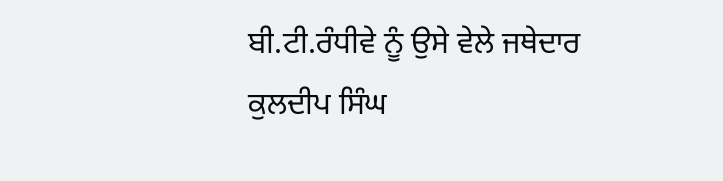ਬੀ.ਟੀ.ਰੰਧੀਵੇ ਨੂੰ ਉਸੇ ਵੇਲੇ ਜਥੇਦਾਰ ਕੁਲਦੀਪ ਸਿੰਘ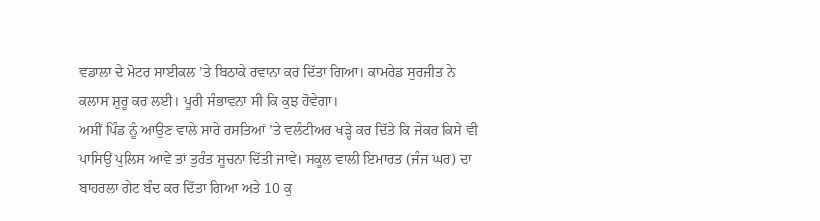ਵਡਾਲਾ ਦੇ ਮੋਟਰ ਸਾਈਕਲ ’ਤੇ ਬਿਠਾਕੇ ਰਵਾਨਾ ਕਰ ਦਿੱਤਾ ਗਿਆ। ਕਾਮਰੇਡ ਸੁਰਜੀਤ ਨੇ ਕਲਾਸ ਸ਼ੁਰੂ ਕਰ ਲਈ। ਪੂਰੀ ਸੰਭਾਵਨਾ ਸੀ ਕਿ ਕੁਝ ਹੋਵੇਗਾ।
ਅਸੀਂ ਪਿੰਡ ਨੂੰ ਆਉਣ ਵਾਲੇ ਸਾਰੇ ਰਸਤਿਆਂ ’ਤੇ ਵਲੰਟੀਅਰ ਖੜ੍ਹੇ ਕਰ ਦਿੱਤੇ ਕਿ ਜੇਕਰ ਕਿਸੇ ਵੀ ਪਾਸਿਉਂ ਪੁਲਿਸ ਆਵੇ ਤਾਂ ਤੁਰੰਤ ਸੂਚਨਾ ਦਿੱਤੀ ਜਾਵੇ। ਸਕੂਲ ਵਾਲੀ ਇਮਾਰਤ (ਜੰਜ ਘਰ) ਦਾ ਬਾਹਰਲਾ ਗੇਟ ਬੰਦ ਕਰ ਦਿੱਤਾ ਗਿਆ ਅਤੇ 10 ਕੁ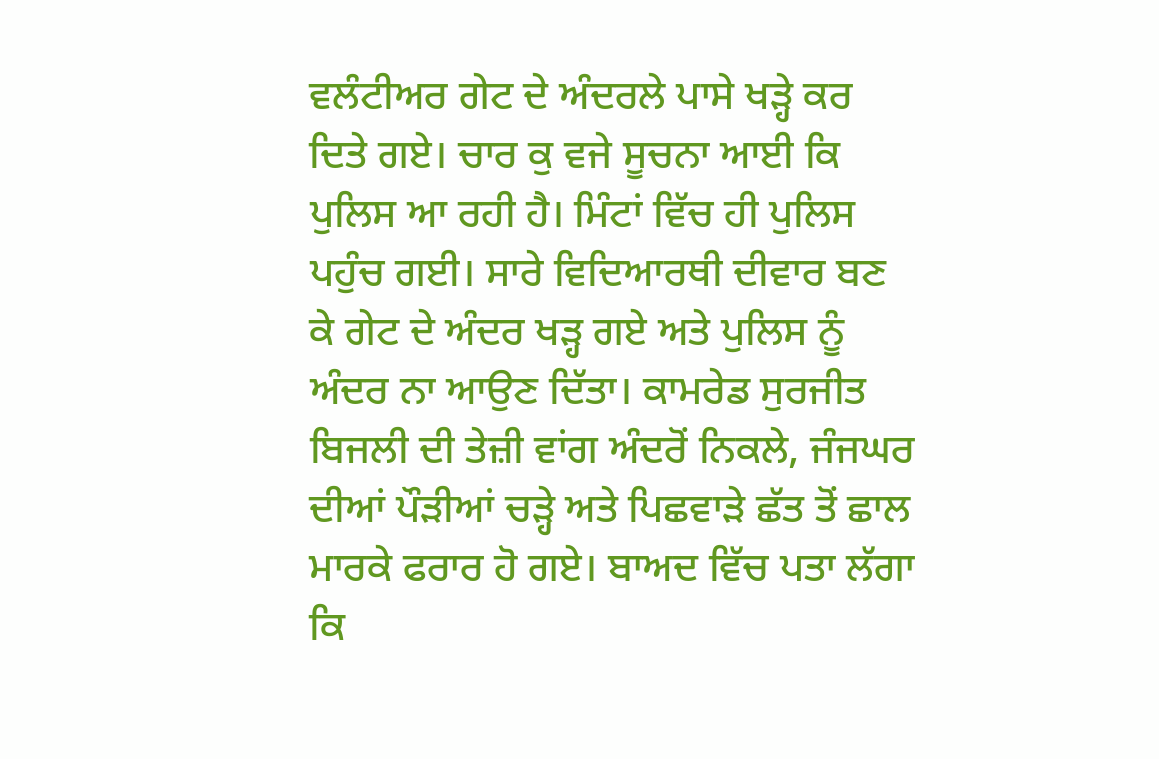ਵਲੰਟੀਅਰ ਗੇਟ ਦੇ ਅੰਦਰਲੇ ਪਾਸੇ ਖੜ੍ਹੇ ਕਰ ਦਿਤੇ ਗਏ। ਚਾਰ ਕੁ ਵਜੇ ਸੂਚਨਾ ਆਈ ਕਿ ਪੁਲਿਸ ਆ ਰਹੀ ਹੈ। ਮਿੰਟਾਂ ਵਿੱਚ ਹੀ ਪੁਲਿਸ ਪਹੁੰਚ ਗਈ। ਸਾਰੇ ਵਿਦਿਆਰਥੀ ਦੀਵਾਰ ਬਣ ਕੇ ਗੇਟ ਦੇ ਅੰਦਰ ਖੜ੍ਹ ਗਏ ਅਤੇ ਪੁਲਿਸ ਨੂੰ ਅੰਦਰ ਨਾ ਆਉਣ ਦਿੱਤਾ। ਕਾਮਰੇਡ ਸੁਰਜੀਤ ਬਿਜਲੀ ਦੀ ਤੇਜ਼ੀ ਵਾਂਗ ਅੰਦਰੋਂ ਨਿਕਲੇ, ਜੰਜਘਰ ਦੀਆਂ ਪੌੜੀਆਂ ਚੜ੍ਹੇ ਅਤੇ ਪਿਛਵਾੜੇ ਛੱਤ ਤੋਂ ਛਾਲ ਮਾਰਕੇ ਫਰਾਰ ਹੋ ਗਏ। ਬਾਅਦ ਵਿੱਚ ਪਤਾ ਲੱਗਾ ਕਿ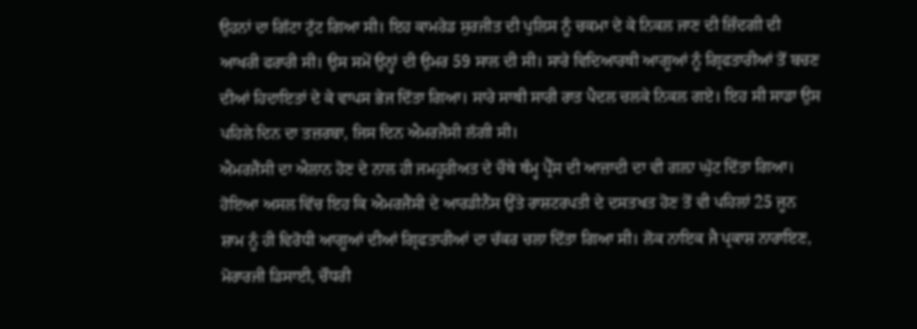ਉਹਨਾਂ ਦਾ ਗਿੱਟਾ ਟੁੱਟ ਗਿਆ ਸੀ। ਇਹ ਕਾਮਰੇਡ ਸੁਰਜੀਤ ਦੀ ਪੁਲਿਸ ਨੂੰ ਚਕਮਾ ਦੇ ਕੇ ਨਿਕਲ ਜਾਣ ਦੀ ਜ਼ਿੰਦਗੀ ਦੀ ਆਖਰੀ ਫਰਾਰੀ ਸੀ। ਉਸ ਸਮੇਂ ਉਨ੍ਹਾਂ ਦੀ ਉਮਰ 59 ਸਾਲ ਦੀ ਸੀ। ਸਾਰੇ ਵਿਦਿਆਰਥੀ ਆਗੂਆਂ ਨੂੰ ਗ੍ਰਿਫਤਾਰੀਆਂ ਤੋਂ ਬਚਣ ਦੀਆਂ ਹਿਦਾਇਤਾਂ ਦੇ ਕੇ ਵਾਪਸ ਭੇਜ ਦਿੱਤਾ ਗਿਆ। ਸਾਰੇ ਸਾਥੀ ਸਾਰੀ ਰਾਤ ਪੈਦਲ ਚਲਕੇ ਨਿਕਲ ਗਏ। ਇਹ ਸੀ ਸਾਡਾ ਉਸ ਪਹਿਲੇ ਦਿਨ ਦਾ ਤਜ਼ਰਬਾ, ਜਿਸ ਦਿਨ ਐਮਰਜੈਂਸੀ ਲੱਗੀ ਸੀ।
ਐਮਰਜੈਂਸੀ ਦਾ ਐਲਾਨ ਹੋਣ ਦੇ ਨਾਲ ਹੀ ਜਮਹੂਰੀਅਤ ਦੇ ਚੌਥੇ ਥੰਮ੍ਹ ਪ੍ਰੈੱਸ ਦੀ ਆਜ਼ਾਦੀ ਦਾ ਵੀ ਗਲ਼ਾ ਘੁੱਟ ਦਿੱਤਾ ਗਿਆ। ਹੋਇਆ ਅਸਲ ਵਿੱਚ ਇਹ ਕਿ ਐਮਰਜੈਂਸੀ ਦੇ ਆਰਡੀਨੈਂਸ ਉੱਤੇ ਰਾਸ਼ਟਰਪਤੀ ਦੇ ਦਸਤਖਤ ਹੋਣ ਤੋਂ ਵੀ ਪਹਿਲਾਂ 25 ਜੂਨ ਸ਼ਾਮ ਨੂੰ ਹੀ ਵਿਰੋਧੀ ਆਗੂਆਂ ਦੀਆਂ ਗ੍ਰਿਫਤਾਰੀਆਂ ਦਾ ਚੱਕਰ ਚਲਾ ਦਿੱਤਾ ਗਿਆ ਸੀ। ਲੋਕ ਨਾਇਕ ਜੈ ਪ੍ਰਕਾਸ਼ ਨਾਰਾਇਣ, ਮੋਰਾਰਜੀ ਡਿਸਾਈ, ਚੌਧਰੀ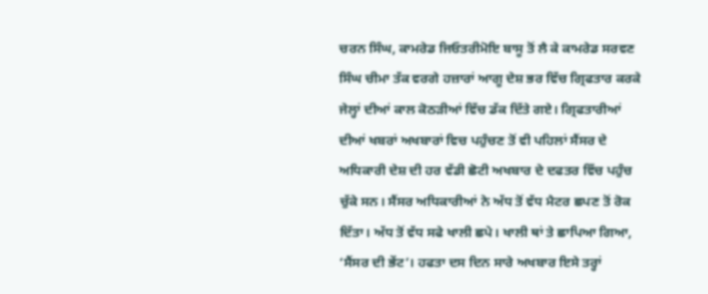ਚਰਨ ਸਿੰਘ, ਕਾਮਰੇਡ ਜਿਓਤਰੀਮੋਇ ਬਾਸੂ ਤੋਂ ਲੈ ਕੇ ਕਾਮਰੇਡ ਸਰਵਣ ਸਿੰਘ ਚੀਮਾ ਤੱਕ ਵਰਗੇ ਹਜ਼ਾਰਾਂ ਆਗੂ ਦੇਸ਼ ਭਰ ਵਿੱਚ ਗ੍ਰਿਫਤਾਰ ਕਰਕੇ ਜੇਲ੍ਹਾਂ ਦੀਆਂ ਕਾਲ ਕੋਠੜੀਆਂ ਵਿੱਚ ਡੱਕ ਦਿੱਤੇ ਗਏ। ਗ੍ਰਿਫਤਾਰੀਆਂ ਦੀਆਂ ਖਬਰਾਂ ਅਖਬਾਰਾਂ ਵਿਚ ਪਹੁੰਚਣ ਤੋਂ ਵੀ ਪਹਿਲਾਂ ਸੈਂਸਰ ਦੇ ਅਧਿਕਾਰੀ ਦੇਸ਼ ਦੀ ਹਰ ਵੱਡੀ ਛੋਟੀ ਅਖਬਾਰ ਦੇ ਦਫਤਰ ਵਿੱਚ ਪਹੁੰਚ ਚੁੱਕੇ ਸਨ। ਸੈਂਸਰ ਅਧਿਕਾਰੀਆਂ ਨੇ ਅੱਧ ਤੋਂ ਵੱਧ ਮੈਟਰ ਛਪਣ ਤੋਂ ਰੋਕ ਦਿੱਤਾ। ਅੱਧ ਤੋਂ ਵੱਧ ਸਫੇ ਖਾਲੀ ਛਪੇ। ਖਾਲੀ ਥਾਂ ਤੇ ਛਾਪਿਆ ਗਿਆ, ‘ਸੈਂਸਰ ਦੀ ਭੇਂਟ’। ਹਫਤਾ ਦਸ ਦਿਨ ਸਾਰੇ ਅਖਬਾਰ ਇਸੇ ਤਰ੍ਹਾਂ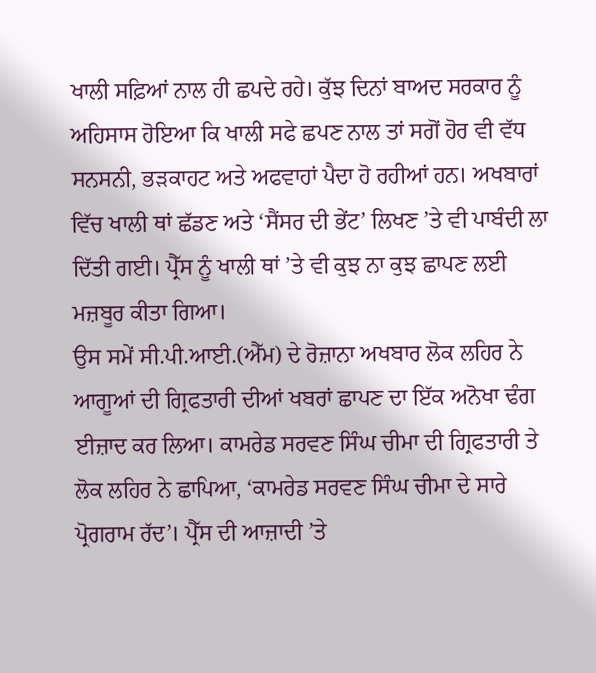ਖਾਲੀ ਸਫ਼ਿਆਂ ਨਾਲ ਹੀ ਛਪਦੇ ਰਹੇ। ਕੁੱਝ ਦਿਨਾਂ ਬਾਅਦ ਸਰਕਾਰ ਨੂੰ ਅਹਿਸਾਸ ਹੋਇਆ ਕਿ ਖਾਲੀ ਸਫੇ ਛਪਣ ਨਾਲ ਤਾਂ ਸਗੋਂ ਹੋਰ ਵੀ ਵੱਧ ਸਨਸਨੀ, ਭੜਕਾਹਟ ਅਤੇ ਅਫਵਾਹਾਂ ਪੈਦਾ ਹੋ ਰਹੀਆਂ ਹਨ। ਅਖਬਾਰਾਂ ਵਿੱਚ ਖਾਲੀ ਥਾਂ ਛੱਡਣ ਅਤੇ ‘ਸੈਂਸਰ ਦੀ ਭੇਂਟ’ ਲਿਖਣ ’ਤੇ ਵੀ ਪਾਬੰਦੀ ਲਾ ਦਿੱਤੀ ਗਈ। ਪ੍ਰੈੱਸ ਨੂੰ ਖਾਲੀ ਥਾਂ ’ਤੇ ਵੀ ਕੁਝ ਨਾ ਕੁਝ ਛਾਪਣ ਲਈ ਮਜ਼ਬੂਰ ਕੀਤਾ ਗਿਆ।
ਉਸ ਸਮੇਂ ਸੀ.ਪੀ.ਆਈ.(ਐੱਮ) ਦੇ ਰੋਜ਼ਾਨਾ ਅਖਬਾਰ ਲੋਕ ਲਹਿਰ ਨੇ ਆਗੂਆਂ ਦੀ ਗ੍ਰਿਫਤਾਰੀ ਦੀਆਂ ਖਬਰਾਂ ਛਾਪਣ ਦਾ ਇੱਕ ਅਨੋਖਾ ਢੰਗ ਈਜ਼ਾਦ ਕਰ ਲਿਆ। ਕਾਮਰੇਡ ਸਰਵਣ ਸਿੰਘ ਚੀਮਾ ਦੀ ਗ੍ਰਿਫਤਾਰੀ ਤੇ ਲੋਕ ਲਹਿਰ ਨੇ ਛਾਪਿਆ, ‘ਕਾਮਰੇਡ ਸਰਵਣ ਸਿੰਘ ਚੀਮਾ ਦੇ ਸਾਰੇ ਪ੍ਰੋਗਰਾਮ ਰੱਦ’। ਪ੍ਰੈੱਸ ਦੀ ਆਜ਼ਾਦੀ ’ਤੇ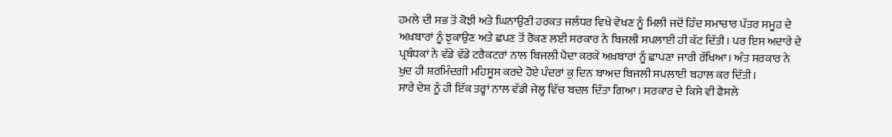ਹਮਲੇ ਦੀ ਸਭ ਤੋਂ ਕੋਝੀ ਅਤੇ ਘਿਨਾਉਣੀ ਹਰਕਤ ਜਲੰਧਰ ਵਿਖੇ ਵੇਖਣ ਨੂੰ ਮਿਲੀ ਜਦੋਂ ਹਿੰਦ ਸਮਾਚਾਰ ਪੱਤਰ ਸਮੂਹ ਦੇ ਅਖ਼ਬਾਰਾਂ ਨੂੰ ਝੁਕਾਉਣ ਅਤੇ ਛਪਣ ਤੋਂ ਰੋਕਣ ਲਈ ਸਰਕਾਰ ਨੇ ਬਿਜਲੀ ਸਪਲਾਈ ਹੀ ਕੱਟ ਦਿੱਤੀ। ਪਰ ਇਸ ਅਦਾਰੇ ਦੇ ਪ੍ਰਬੰਧਕਾਂ ਨੇ ਵੱਡੇ ਵੱਡੇ ਟਰੈਕਟਰਾਂ ਨਾਲ ਬਿਜਲੀ ਪੈਦਾ ਕਰਕੇ ਅਖ਼ਬਾਰਾਂ ਨੂੰ ਛਾਪਣਾ ਜਾਰੀ ਰੱਖਿਆ। ਅੰਤ ਸਰਕਾਰ ਨੇ ਖੁਦ ਹੀ ਸ਼ਰਮਿੰਦਗੀ ਮਹਿਸੂਸ ਕਰਦੇ ਹੋਏ ਪੰਦਰਾਂ ਕੁ ਦਿਨ ਬਾਅਦ ਬਿਜਲੀ ਸਪਲਾਈ ਬਹਾਲ ਕਰ ਦਿੱਤੀ।
ਸਾਰੇ ਦੇਸ਼ ਨੂੰ ਹੀ ਇੱਕ ਤਰ੍ਹਾਂ ਨਾਲ ਵੱਡੀ ਜੇਲ੍ਹ ਵਿੱਚ ਬਦਲ ਦਿੱਤਾ ਗਿਆ। ਸਰਕਾਰ ਦੇ ਕਿਸੇ ਵੀ ਫੈਸਲੇ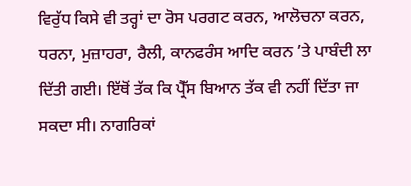ਵਿਰੁੱਧ ਕਿਸੇ ਵੀ ਤਰ੍ਹਾਂ ਦਾ ਰੋਸ ਪਰਗਟ ਕਰਨ, ਆਲੋਚਨਾ ਕਰਨ, ਧਰਨਾ, ਮੁਜ਼ਾਹਰਾ, ਰੈਲੀ, ਕਾਨਫਰੰਸ ਆਦਿ ਕਰਨ ’ਤੇ ਪਾਬੰਦੀ ਲਾ ਦਿੱਤੀ ਗਈ। ਇੱਥੋਂ ਤੱਕ ਕਿ ਪ੍ਰੈੱਸ ਬਿਆਨ ਤੱਕ ਵੀ ਨਹੀਂ ਦਿੱਤਾ ਜਾ ਸਕਦਾ ਸੀ। ਨਾਗਰਿਕਾਂ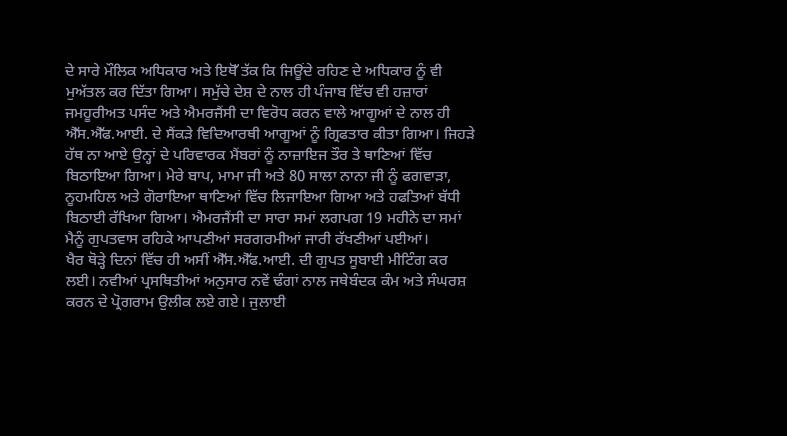ਦੇ ਸਾਰੇ ਮੌਲਿਕ ਅਧਿਕਾਰ ਅਤੇ ਇਥੋੱ ਤੱਕ ਕਿ ਜਿਊਂਦੇ ਰਹਿਣ ਦੇ ਅਧਿਕਾਰ ਨੂੰ ਵੀ ਮੁਅੱਤਲ ਕਰ ਦਿੱਤਾ ਗਿਆ। ਸਮੁੱਚੇ ਦੇਸ਼ ਦੇ ਨਾਲ ਹੀ ਪੰਜਾਬ ਵਿੱਚ ਵੀ ਹਜ਼ਾਰਾਂ ਜਮਹੂਰੀਅਤ ਪਸੰਦ ਅਤੇ ਐਮਰਜੈਂਸੀ ਦਾ ਵਿਰੋਧ ਕਰਨ ਵਾਲੇ ਆਗੂਆਂ ਦੇ ਨਾਲ ਹੀ ਐੱਸ.ਐੱਫ.ਆਈ. ਦੇ ਸੈਂਕੜੇ ਵਿਦਿਆਰਥੀ ਆਗੂਆਂ ਨੂੰ ਗ੍ਰਿਫਤਾਰ ਕੀਤਾ ਗਿਆ। ਜਿਹੜੇ ਹੱਥ ਨਾ ਆਏ ਉਨ੍ਹਾਂ ਦੇ ਪਰਿਵਾਰਕ ਮੈਂਬਰਾਂ ਨੂੰ ਨਾਜ਼ਾਇਜ ਤੌਰ ਤੇ ਥਾਣਿਆਂ ਵਿੱਚ ਬਿਠਾਇਆ ਗਿਆ। ਮੇਰੇ ਬਾਪ, ਮਾਮਾ ਜੀ ਅਤੇ 80 ਸਾਲਾ ਨਾਨਾ ਜੀ ਨੂੰ ਫਗਵਾੜਾ, ਨੂਹਮਹਿਲ ਅਤੇ ਗੋਰਾਇਆ ਥਾਣਿਆਂ ਵਿੱਚ ਲਿਜਾਇਆ ਗਿਆ ਅਤੇ ਹਫਤਿਆਂ ਬੱਧੀ ਬਿਠਾਈ ਰੱਖਿਆ ਗਿਆ। ਐਮਰਜੈਂਸੀ ਦਾ ਸਾਰਾ ਸਮਾਂ ਲਗਪਗ 19 ਮਹੀਨੇ ਦਾ ਸਮਾਂ ਮੈਨੂੰ ਗੁਪਤਵਾਸ ਰਹਿਕੇ ਆਪਣੀਆਂ ਸਰਗਰਮੀਆਂ ਜਾਰੀ ਰੱਖਣੀਆਂ ਪਈਆਂ।
ਖੈਰ ਥੋੜ੍ਹੇ ਦਿਨਾਂ ਵਿੱਚ ਹੀ ਅਸੀਂ ਐੱਸ.ਐੱਫ.ਆਈ. ਦੀ ਗੁਪਤ ਸੂਬਾਈ ਮੀਟਿੰਗ ਕਰ ਲਈ। ਨਵੀਆਂ ਪ੍ਰਸਥਿਤੀਆਂ ਅਨੁਸਾਰ ਨਵੇਂ ਢੰਗਾਂ ਨਾਲ ਜਥੇਬੰਦਕ ਕੰਮ ਅਤੇ ਸੰਘਰਸ਼ ਕਰਨ ਦੇ ਪ੍ਰੋਗਰਾਮ ਉਲੀਕ ਲਏ ਗਏ। ਜੁਲਾਈ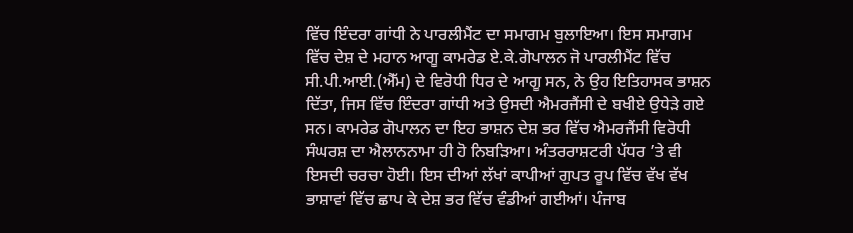ਵਿੱਚ ਇੰਦਰਾ ਗਾਂਧੀ ਨੇ ਪਾਰਲੀਮੈਂਟ ਦਾ ਸਮਾਗਮ ਬੁਲਾਇਆ। ਇਸ ਸਮਾਗਮ ਵਿੱਚ ਦੇਸ਼ ਦੇ ਮਹਾਨ ਆਗੂ ਕਾਮਰੇਡ ਏ.ਕੇ.ਗੋਪਾਲਨ ਜੋ ਪਾਰਲੀਮੈਂਟ ਵਿੱਚ ਸੀ.ਪੀ.ਆਈ.(ਐੱਮ) ਦੇ ਵਿਰੋਧੀ ਧਿਰ ਦੇ ਆਗੂ ਸਨ, ਨੇ ਉਹ ਇਤਿਹਾਸਕ ਭਾਸ਼ਨ ਦਿੱਤਾ, ਜਿਸ ਵਿੱਚ ਇੰਦਰਾ ਗਾਂਧੀ ਅਤੇ ਉਸਦੀ ਐਮਰਜੈਂਸੀ ਦੇ ਬਖੀਏ ਉਧੇੜੇ ਗਏ ਸਨ। ਕਾਮਰੇਡ ਗੋਪਾਲਨ ਦਾ ਇਹ ਭਾਸ਼ਨ ਦੇਸ਼ ਭਰ ਵਿੱਚ ਐਮਰਜੈਂਸੀ ਵਿਰੋਧੀ ਸੰਘਰਸ਼ ਦਾ ਐਲਾਨਨਾਮਾ ਹੀ ਹੋ ਨਿਬੜਿਆ। ਅੰਤਰਰਾਸ਼ਟਰੀ ਪੱਧਰ ’ਤੇ ਵੀ ਇਸਦੀ ਚਰਚਾ ਹੋਈ। ਇਸ ਦੀਆਂ ਲੱਖਾਂ ਕਾਪੀਆਂ ਗੁਪਤ ਰੂਪ ਵਿੱਚ ਵੱਖ ਵੱਖ ਭਾਸ਼ਾਵਾਂ ਵਿੱਚ ਛਾਪ ਕੇ ਦੇਸ਼ ਭਰ ਵਿੱਚ ਵੰਡੀਆਂ ਗਈਆਂ। ਪੰਜਾਬ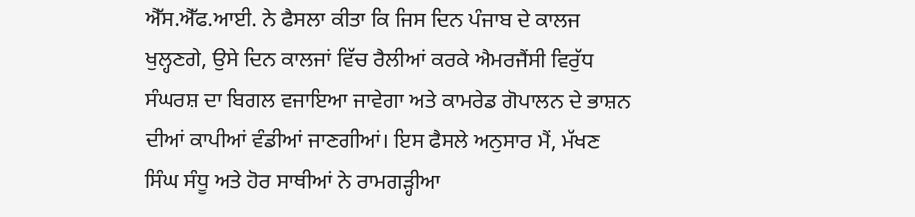ਐੱਸ.ਐੱਫ.ਆਈ. ਨੇ ਫੈਸਲਾ ਕੀਤਾ ਕਿ ਜਿਸ ਦਿਨ ਪੰਜਾਬ ਦੇ ਕਾਲਜ ਖੁਲ੍ਹਣਗੇ, ਉਸੇ ਦਿਨ ਕਾਲਜਾਂ ਵਿੱਚ ਰੈਲੀਆਂ ਕਰਕੇ ਐਮਰਜੈਂਸੀ ਵਿਰੁੱਧ ਸੰਘਰਸ਼ ਦਾ ਬਿਗਲ ਵਜਾਇਆ ਜਾਵੇਗਾ ਅਤੇ ਕਾਮਰੇਡ ਗੋਪਾਲਨ ਦੇ ਭਾਸ਼ਨ ਦੀਆਂ ਕਾਪੀਆਂ ਵੰਡੀਆਂ ਜਾਣਗੀਆਂ। ਇਸ ਫੈਸਲੇ ਅਨੁਸਾਰ ਮੈਂ, ਮੱਖਣ ਸਿੰਘ ਸੰਧੂ ਅਤੇ ਹੋਰ ਸਾਥੀਆਂ ਨੇ ਰਾਮਗੜ੍ਹੀਆ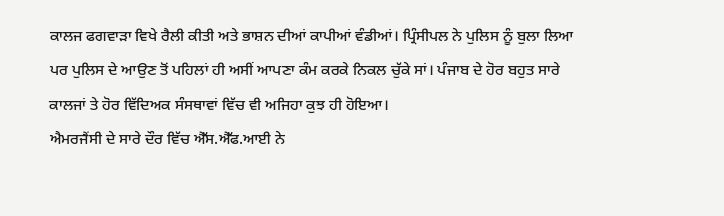ਕਾਲਜ ਫਗਵਾੜਾ ਵਿਖੇ ਰੈਲੀ ਕੀਤੀ ਅਤੇ ਭਾਸ਼ਨ ਦੀਆਂ ਕਾਪੀਆਂ ਵੰਡੀਆਂ। ਪ੍ਰਿੰਸੀਪਲ ਨੇ ਪੁਲਿਸ ਨੂੰ ਬੁਲਾ ਲਿਆ ਪਰ ਪੁਲਿਸ ਦੇ ਆਉਣ ਤੋਂ ਪਹਿਲਾਂ ਹੀ ਅਸੀਂ ਆਪਣਾ ਕੰਮ ਕਰਕੇ ਨਿਕਲ ਚੁੱਕੇ ਸਾਂ। ਪੰਜਾਬ ਦੇ ਹੋਰ ਬਹੁਤ ਸਾਰੇ ਕਾਲਜਾਂ ਤੇ ਹੋਰ ਵਿੱਦਿਅਕ ਸੰਸਥਾਵਾਂ ਵਿੱਚ ਵੀ ਅਜਿਹਾ ਕੁਝ ਹੀ ਹੋਇਆ।
ਐਮਰਜੈਂਸੀ ਦੇ ਸਾਰੇ ਦੌਰ ਵਿੱਚ ਐੱਸ.ਐੱਫ.ਆਈ ਨੇ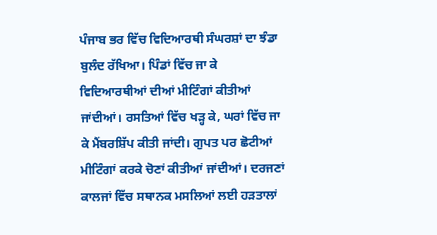ਪੰਜਾਬ ਭਰ ਵਿੱਚ ਵਿਦਿਆਰਥੀ ਸੰਘਰਸ਼ਾਂ ਦਾ ਝੰਡਾ ਬੁਲੰਦ ਰੱਖਿਆ। ਪਿੰਡਾਂ ਵਿੱਚ ਜਾ ਕੇ ਵਿਦਿਆਰਥੀਆਂ ਦੀਆਂ ਮੀਟਿੰਗਾਂ ਕੀਤੀਆਂ ਜਾਂਦੀਆਂ। ਰਸਤਿਆਂ ਵਿੱਚ ਖੜ੍ਹ ਕੇ, ਘਰਾਂ ਵਿੱਚ ਜਾ ਕੇ ਮੈਂਬਰਸ਼ਿੱਪ ਕੀਤੀ ਜਾਂਦੀ। ਗੁਪਤ ਪਰ ਛੋਟੀਆਂ ਮੀਟਿੰਗਾਂ ਕਰਕੇ ਚੋਣਾਂ ਕੀਤੀਆਂ ਜਾਂਦੀਆਂ। ਦਰਜਣਾਂ ਕਾਲਜਾਂ ਵਿੱਚ ਸਥਾਨਕ ਮਸਲਿਆਂ ਲਈ ਹੜਤਾਲਾਂ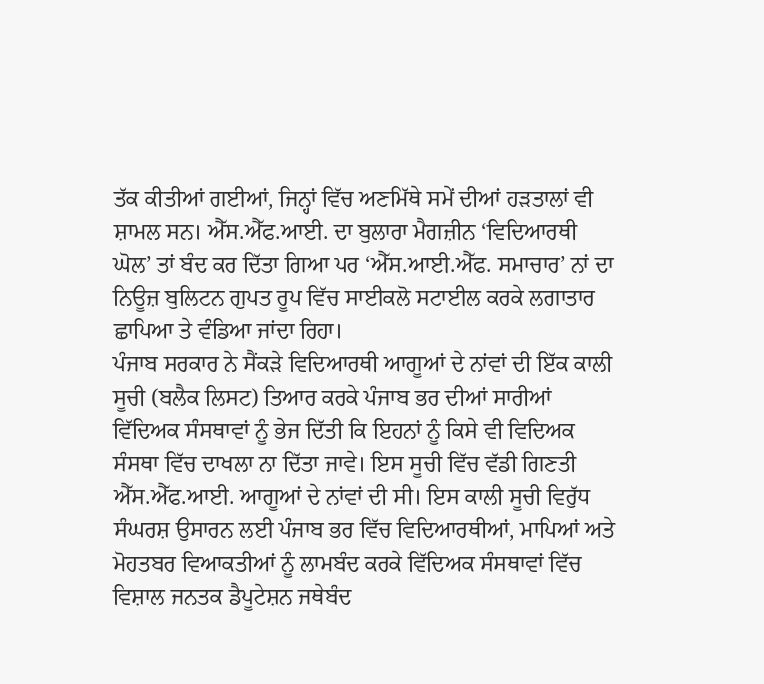ਤੱਕ ਕੀਤੀਆਂ ਗਈਆਂ, ਜਿਨ੍ਹਾਂ ਵਿੱਚ ਅਣਮਿੱਥੇ ਸਮੇਂ ਦੀਆਂ ਹੜਤਾਲਾਂ ਵੀ ਸ਼ਾਮਲ ਸਨ। ਐੱਸ.ਐੱਫ.ਆਈ. ਦਾ ਬੁਲਾਰਾ ਮੈਗਜ਼ੀਨ ‘ਵਿਦਿਆਰਥੀ ਘੋਲ’ ਤਾਂ ਬੰਦ ਕਰ ਦਿੱਤਾ ਗਿਆ ਪਰ ‘ਐੱਸ.ਆਈ.ਐੱਫ. ਸਮਾਚਾਰ’ ਨਾਂ ਦਾ ਨਿਊਜ਼ ਬੁਲਿਟਨ ਗੁਪਤ ਰੂਪ ਵਿੱਚ ਸਾਈਕਲੋ ਸਟਾਈਲ ਕਰਕੇ ਲਗਾਤਾਰ ਛਾਪਿਆ ਤੇ ਵੰਡਿਆ ਜਾਂਦਾ ਰਿਹਾ।
ਪੰਜਾਬ ਸਰਕਾਰ ਨੇ ਸੈਂਕੜੇ ਵਿਦਿਆਰਥੀ ਆਗੂਆਂ ਦੇ ਨਾਂਵਾਂ ਦੀ ਇੱਕ ਕਾਲੀ ਸੂਚੀ (ਬਲੈਕ ਲਿਸਟ) ਤਿਆਰ ਕਰਕੇ ਪੰਜਾਬ ਭਰ ਦੀਆਂ ਸਾਰੀਆਂ ਵਿੱਦਿਅਕ ਸੰਸਥਾਵਾਂ ਨੂੰ ਭੇਜ ਦਿੱਤੀ ਕਿ ਇਹਨਾਂ ਨੂੰ ਕਿਸੇ ਵੀ ਵਿਦਿਅਕ ਸੰਸਥਾ ਵਿੱਚ ਦਾਖਲਾ ਨਾ ਦਿੱਤਾ ਜਾਵੇ। ਇਸ ਸੂਚੀ ਵਿੱਚ ਵੱਡੀ ਗਿਣਤੀ ਐੱਸ.ਐੱਫ.ਆਈ. ਆਗੂਆਂ ਦੇ ਨਾਂਵਾਂ ਦੀ ਸੀ। ਇਸ ਕਾਲੀ ਸੂਚੀ ਵਿਰੁੱਧ ਸੰਘਰਸ਼ ਉਸਾਰਨ ਲਈ ਪੰਜਾਬ ਭਰ ਵਿੱਚ ਵਿਦਿਆਰਥੀਆਂ, ਮਾਪਿਆਂ ਅਤੇ ਮੋਹਤਬਰ ਵਿਆਕਤੀਆਂ ਨੂੰ ਲਾਮਬੰਦ ਕਰਕੇ ਵਿੱਦਿਅਕ ਸੰਸਥਾਵਾਂ ਵਿੱਚ ਵਿਸ਼ਾਲ ਜਨਤਕ ਡੈਪੂਟੇਸ਼ਨ ਜਥੇਬੰਦ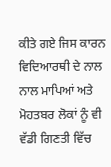ਕੀਤੇ ਗਏ ਜਿਸ ਕਾਰਨ ਵਿਦਿਆਰਥੀ ਦੇ ਨਾਲ ਨਾਲ ਮਾਪਿਆਂ ਅਤੇ ਮੋਹਤਬਰ ਲੋਕਾਂ ਨੂੰ ਵੀ ਵੱਡੀ ਗਿਣਤੀ ਵਿੱਚ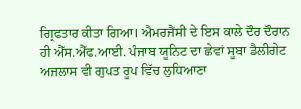ਗ੍ਰਿਫਤਾਰ ਕੀਤਾ ਗਿਆ। ਐਮਰਜੈਂਸੀ ਦੇ ਇਸ ਕਾਲੇ ਦੌਰ ਦੌਰਾਨ ਹੀ ਐੱਸ.ਐੱਫ.ਆਈ. ਪੰਜਾਬ ਯੂਨਿਟ ਦਾ ਛੇਵਾਂ ਸੂਬਾ ਡੈਲੀਗੇਟ ਅਜਲਾਸ ਵੀ ਗੁਪਤ ਰੂਪ ਵਿੱਚ ਲੁਧਿਆਣਾ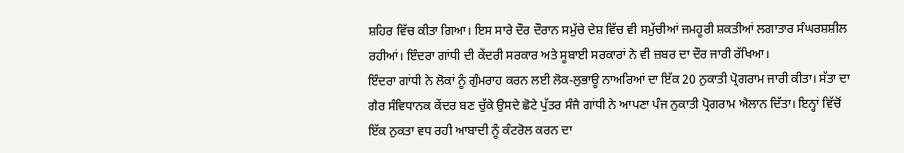ਸ਼ਹਿਰ ਵਿੱਚ ਕੀਤਾ ਗਿਆ। ਇਸ ਸਾਰੇ ਦੌਰ ਦੌਰਾਨ ਸਮੁੱਚੇ ਦੇਸ਼ ਵਿੱਚ ਵੀ ਸਮੁੱਚੀਆਂ ਜਮਹੂਰੀ ਸ਼ਕਤੀਆਂ ਲਗਾਤਾਰ ਸੰਘਰਸ਼ਸ਼ੀਲ ਰਹੀਆਂ। ਇੰਦਰਾ ਗਾਂਧੀ ਦੀ ਕੇਂਦਰੀ ਸਰਕਾਰ ਅਤੇ ਸੂਬਾਈ ਸਰਕਾਰਾਂ ਨੇ ਵੀ ਜ਼ਬਰ ਦਾ ਦੌਰ ਜਾਰੀ ਰੱਖਿਆ।
ਇੰਦਰਾ ਗਾਂਧੀ ਨੇ ਲੋਕਾਂ ਨੂੰ ਗੁੰਮਰਾਹ ਕਰਨ ਲਈ ਲੋਕ-ਲੁਭਾਊ ਨਾਅਰਿਆਂ ਦਾ ਇੱਕ 20 ਨੁਕਾਤੀ ਪ੍ਰੋਗਰਾਮ ਜਾਰੀ ਕੀਤਾ। ਸੱਤਾ ਦਾ ਗੈਰ ਸੰਵਿਧਾਨਕ ਕੇਂਦਰ ਬਣ ਚੁੱਕੇ ਉਸਦੇ ਛੋਟੇ ਪੁੱਤਰ ਸੰਜੈ ਗਾਂਧੀ ਨੇ ਆਪਣਾ ਪੰਜ ਨੁਕਾਤੀ ਪ੍ਰੋਗਰਾਮ ਐਲਾਨ ਦਿੱਤਾ। ਇਨ੍ਹਾਂ ਵਿੱਚੋਂ ਇੱਕ ਨੁਕਤਾ ਵਧ ਰਹੀ ਆਬਾਦੀ ਨੂੰ ਕੰਟਰੋਲ ਕਰਨ ਦਾ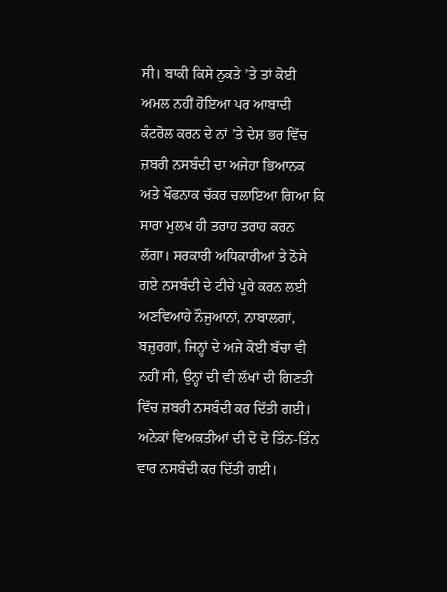ਸੀ। ਬਾਕੀ ਕਿਸੇ ਨੁਕਤੇ ’ਤੇ ਤਾਂ ਕੋਈ ਅਮਲ ਨਹੀਂ ਹੋਇਆ ਪਰ ਆਬਾਦੀ ਕੰਟਰੋਲ ਕਰਨ ਦੇ ਨਾਂ ’ਤੇ ਦੇਸ਼ ਭਰ ਵਿੱਚ ਜ਼ਬਰੀ ਨਸਬੰਦੀ ਦਾ ਅਜੇਹਾ ਭਿਆਨਕ ਅਤੇ ਖੌਫਨਾਕ ਚੱਕਰ ਚਲਾਇਆ ਗਿਆ ਕਿ ਸਾਰਾ ਮੁਲਖ ਹੀ ਤਰਾਹ ਤਰਾਹ ਕਰਨ ਲੱਗਾ। ਸਰਕਾਰੀ ਅਧਿਕਾਰੀਆਂ ਤੇ ਠੋਸੇ ਗਏ ਨਸਬੰਦੀ ਦੇ ਟੀਚੇ ਪੂਰੇ ਕਰਨ ਲਈ ਅਣਵਿਆਹੇ ਨੌਜੁਆਨਾਂ, ਨਾਬਾਲਗਾਂ, ਬਜ਼ੁਰਗਾਂ, ਜਿਨ੍ਹਾਂ ਦੇ ਅਜੇ ਕੋਈ ਬੱਚਾ ਵੀ ਨਹੀਂ ਸੀ, ਉਨ੍ਹਾਂ ਦੀ ਵੀ ਲੱਖਾਂ ਦੀ ਗਿਣਤੀ ਵਿੱਚ ਜ਼ਬਰੀ ਨਸਬੰਦੀ ਕਰ ਦਿੱਤੀ ਗਈ। ਅਨੇਕਾਂ ਵਿਅਕਤੀਆਂ ਦੀ ਦੋ ਦੋ ਤਿੰਨ-ਤਿੰਨ ਵਾਰ ਨਸਬੰਦੀ ਕਰ ਦਿੱਤੀ ਗਈ।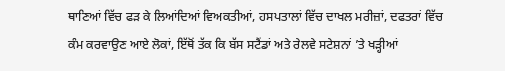ਥਾਣਿਆਂ ਵਿੱਚ ਫੜ ਕੇ ਲਿਆਂਦਿਆਂ ਵਿਅਕਤੀਆਂ, ਹਸਪਤਾਲਾਂ ਵਿੱਚ ਦਾਖਲ ਮਰੀਜ਼ਾਂ, ਦਫਤਰਾਂ ਵਿੱਚ ਕੰਮ ਕਰਵਾਉਣ ਆਏ ਲੋਕਾਂ, ਇੱਥੋਂ ਤੱਕ ਕਿ ਬੱਸ ਸਟੈਂਡਾਂ ਅਤੇ ਰੇਲਵੇ ਸਟੇਸ਼ਨਾਂ ’ਤੇ ਖੜ੍ਹੀਆਂ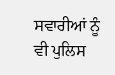ਸਵਾਰੀਆਂ ਨੂੰ ਵੀ ਪੁਲਿਸ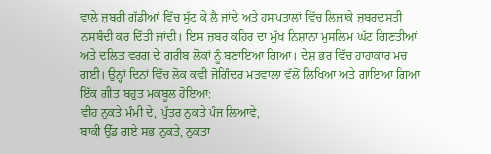ਵਾਲੇ ਜ਼ਬਰੀ ਗੱਡੀਆਂ ਵਿੱਚ ਸੁੱਟ ਕੇ ਲੈ ਜਾਂਦੇ ਅਤੇ ਹਸਪਤਾਲਾਂ ਵਿੱਚ ਲਿਜਾਕੇ ਜ਼ਬਰਦਸਤੀ ਨਸਬੰਦੀ ਕਰ ਦਿੱਤੀ ਜਾਂਦੀ। ਇਸ ਜ਼ਬਰ ਕਹਿਰ ਦਾ ਮੁੱਖ ਨਿਸ਼ਾਨਾ ਮੁਸਲਿਮ ਘੱਟ ਗਿਣਤੀਆਂ ਅਤੇ ਦਲਿਤ ਵਰਗ ਦੇ ਗਰੀਬ ਲੋਕਾਂ ਨੂੰ ਬਣਾਇਆ ਗਿਆ। ਦੇਸ਼ ਭਰ ਵਿੱਚ ਹਾਹਾਕਾਰ ਮਚ ਗਈ। ਉਨ੍ਹਾਂ ਦਿਨਾਂ ਵਿੱਚ ਲੋਕ ਕਵੀ ਜੋਗਿੰਦਰ ਮਤਵਾਲਾ ਵੱਲੋਂ ਲਿਖਿਆ ਅਤੇ ਗਾਇਆ ਗਿਆ ਇੱਕ ਗੀਤ ਬਹੁਤ ਮਕਬੂਲ ਹੋਇਆ:
ਵੀਹ ਨੁਕਤੇ ਮੰਮੀ ਦੇ, ਪੁੱਤਰ ਨੁਕਤੇ ਪੰਜ ਲਿਆਵੇ,
ਬਾਕੀ ਉੱਡ ਗਏ ਸਭ ਨੁਕਤੇ, ਨੁਕਤਾ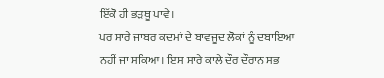ਇੱਕੋ ਹੀ ਭੜਥੂ ਪਾਵੇ।
ਪਰ ਸਾਰੇ ਜਾਬਰ ਕਦਮਾਂ ਦੇ ਬਾਵਜੂਦ ਲੋਕਾਂ ਨੂੰ ਦਬਾਇਆ ਨਹੀਂ ਜਾ ਸਕਿਆ। ਇਸ ਸਾਰੇ ਕਾਲੇ ਦੌਰ ਦੌਰਾਨ ਸਭ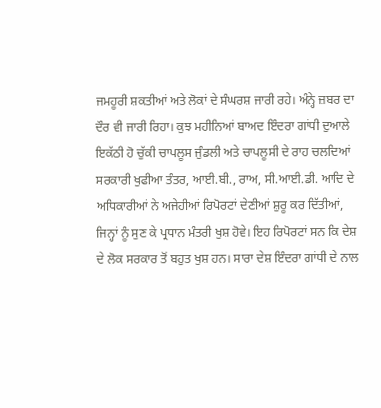ਜਮਹੂਰੀ ਸ਼ਕਤੀਆਂ ਅਤੇ ਲੋਕਾਂ ਦੇ ਸੰਘਰਸ਼ ਜਾਰੀ ਰਹੇ। ਅੰਨ੍ਹੇ ਜ਼ਬਰ ਦਾ ਦੌਰ ਵੀ ਜਾਰੀ ਰਿਹਾ। ਕੁਝ ਮਹੀਨਿਆਂ ਬਾਅਦ ਇੰਦਰਾ ਗਾਂਧੀ ਦੁਆਲੇ ਇਕੱਠੀ ਹੋ ਚੁੱਕੀ ਚਾਪਲੂਸ ਜੁੰਡਲੀ ਅਤੇ ਚਾਪਲੂਸੀ ਦੇ ਰਾਹ ਚਲਦਿਆਂ ਸਰਕਾਰੀ ਖੁਫੀਆ ਤੰਤਰ, ਆਈ.ਬੀ., ਰਾਅ, ਸੀ.ਆਈ.ਡੀ. ਆਦਿ ਦੇ ਅਧਿਕਾਰੀਆਂ ਨੇ ਅਜੇਹੀਆਂ ਰਿਪੋਰਟਾਂ ਦੇਣੀਆਂ ਸ਼ੁਰੂ ਕਰ ਦਿੱਤੀਆਂ, ਜਿਨ੍ਹਾਂ ਨੂੰ ਸੁਣ ਕੇ ਪ੍ਰਧਾਨ ਮੰਤਰੀ ਖੁਸ਼ ਹੋਵੇ। ਇਹ ਰਿਪੋਰਟਾਂ ਸਨ ਕਿ ਦੇਸ਼ ਦੇ ਲੋਕ ਸਰਕਾਰ ਤੋਂ ਬਹੁਤ ਖੁਸ਼ ਹਨ। ਸਾਰਾ ਦੇਸ਼ ਇੰਦਰਾ ਗਾਂਧੀ ਦੇ ਨਾਲ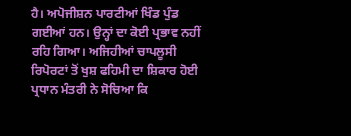ਹੈ। ਅਪੋਜੀਸ਼ਨ ਪਾਰਟੀਆਂ ਖਿੰਡ ਪੁੰਡ ਗਈਆਂ ਹਨ। ਉਨ੍ਹਾਂ ਦਾ ਕੋਈ ਪ੍ਰਭਾਵ ਨਹੀਂ ਰਹਿ ਗਿਆ। ਅਜਿਹੀਆਂ ਚਾਪਲੂਸੀ ਰਿਪੋਰਟਾਂ ਤੋਂ ਖੁਸ਼ ਫਹਿਮੀ ਦਾ ਸ਼ਿਕਾਰ ਹੋਈ ਪ੍ਰਧਾਨ ਮੰਤਰੀ ਨੇ ਸੋਚਿਆ ਕਿ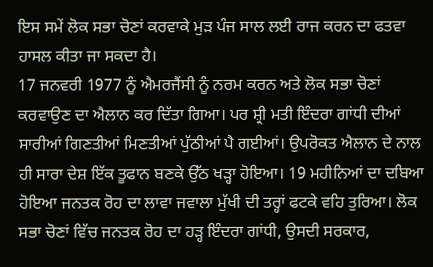ਇਸ ਸਮੇਂ ਲੋਕ ਸਭਾ ਚੋਣਾਂ ਕਰਵਾਕੇ ਮੁੜ ਪੰਜ ਸਾਲ ਲਈ ਰਾਜ ਕਰਨ ਦਾ ਫਤਵਾ ਹਾਸਲ ਕੀਤਾ ਜਾ ਸਕਦਾ ਹੈ।
17 ਜਨਵਰੀ 1977 ਨੂੰ ਐਮਰਜੈਂਸੀ ਨੂੰ ਨਰਮ ਕਰਨ ਅਤੇ ਲੋਕ ਸਭਾ ਚੋਣਾਂ ਕਰਵਾਉਣ ਦਾ ਐਲਾਨ ਕਰ ਦਿੱਤਾ ਗਿਆ। ਪਰ ਸ਼੍ਰੀ ਮਤੀ ਇੰਦਰਾ ਗਾਂਧੀ ਦੀਆਂ ਸਾਰੀਆਂ ਗਿਣਤੀਆਂ ਮਿਣਤੀਆਂ ਪੁੱਠੀਆਂ ਪੈ ਗਈਆਂ। ਉਪਰੋਕਤ ਐਲਾਨ ਦੇ ਨਾਲ ਹੀ ਸਾਰਾ ਦੇਸ਼ ਇੱਕ ਤੂਫਾਨ ਬਣਕੇ ਉੱਠ ਖੜ੍ਹਾ ਹੋਇਆ। 19 ਮਹੀਨਿਆਂ ਦਾ ਦਬਿਆ ਹੋਇਆ ਜਨਤਕ ਰੋਹ ਦਾ ਲਾਵਾ ਜਵਾਲਾ ਮੁੱਖੀ ਦੀ ਤਰ੍ਹਾਂ ਫਟਕੇ ਵਹਿ ਤੁਰਿਆ। ਲੋਕ ਸਭਾ ਚੋਣਾਂ ਵਿੱਚ ਜਨਤਕ ਰੋਹ ਦਾ ਹੜ੍ਹ ਇੰਦਰਾ ਗਾਂਧੀ, ਉਸਦੀ ਸਰਕਾਰ,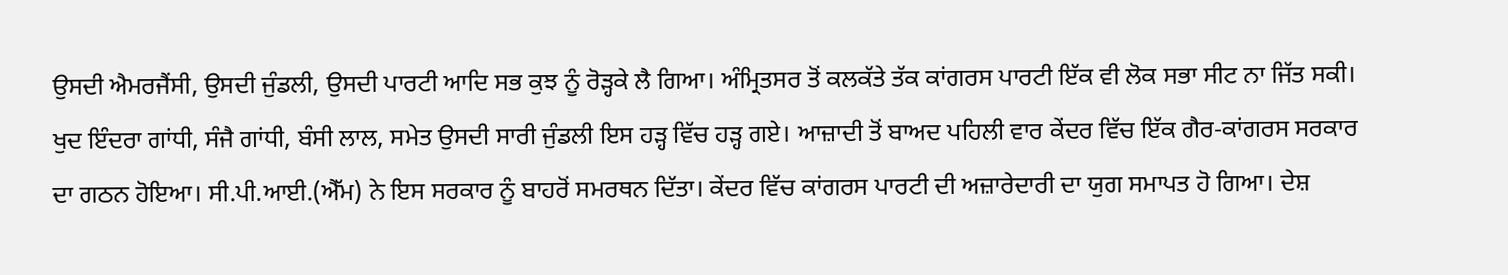ਉਸਦੀ ਐਮਰਜੈਂਸੀ, ਉਸਦੀ ਜੁੰਡਲੀ, ਉਸਦੀ ਪਾਰਟੀ ਆਦਿ ਸਭ ਕੁਝ ਨੂੰ ਰੋੜ੍ਹਕੇ ਲੈ ਗਿਆ। ਅੰਮ੍ਰਿਤਸਰ ਤੋਂ ਕਲਕੱਤੇ ਤੱਕ ਕਾਂਗਰਸ ਪਾਰਟੀ ਇੱਕ ਵੀ ਲੋਕ ਸਭਾ ਸੀਟ ਨਾ ਜਿੱਤ ਸਕੀ। ਖੁਦ ਇੰਦਰਾ ਗਾਂਧੀ, ਸੰਜੈ ਗਾਂਧੀ, ਬੰਸੀ ਲਾਲ, ਸਮੇਤ ਉਸਦੀ ਸਾਰੀ ਜੁੰਡਲੀ ਇਸ ਹੜ੍ਹ ਵਿੱਚ ਹੜ੍ਹ ਗਏ। ਆਜ਼ਾਦੀ ਤੋਂ ਬਾਅਦ ਪਹਿਲੀ ਵਾਰ ਕੇਂਦਰ ਵਿੱਚ ਇੱਕ ਗੈਰ-ਕਾਂਗਰਸ ਸਰਕਾਰ ਦਾ ਗਠਨ ਹੋਇਆ। ਸੀ.ਪੀ.ਆਈ.(ਐੱਮ) ਨੇ ਇਸ ਸਰਕਾਰ ਨੂੰ ਬਾਹਰੋਂ ਸਮਰਥਨ ਦਿੱਤਾ। ਕੇਂਦਰ ਵਿੱਚ ਕਾਂਗਰਸ ਪਾਰਟੀ ਦੀ ਅਜ਼ਾਰੇਦਾਰੀ ਦਾ ਯੁਗ ਸਮਾਪਤ ਹੋ ਗਿਆ। ਦੇਸ਼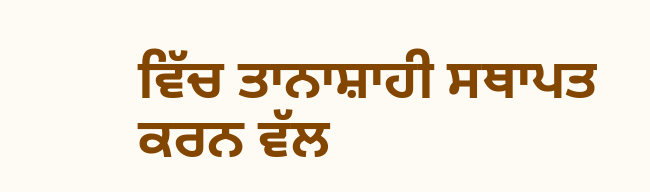ਵਿੱਚ ਤਾਨਾਸ਼ਾਹੀ ਸਥਾਪਤ ਕਰਨ ਵੱਲ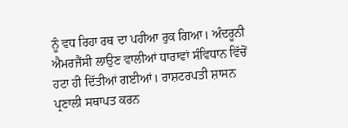ਨੂੰ ਵਧ ਰਿਹਾ ਰਥ ਦਾ ਪਹੀਆ ਰੁਕ ਗਿਆ। ਅੰਦਰੂਨੀ ਐਮਰਜੈਂਸੀ ਲਾਉਣ ਵਾਲੀਆਂ ਧਾਰਾਵਾਂ ਸੰਵਿਧਾਨ ਵਿੱਚੋਂ ਹਟਾ ਹੀ ਦਿੱਤੀਆਂ ਗਈਆਂ। ਰਾਸ਼ਟਰਪਤੀ ਸ਼ਾਸਨ ਪ੍ਰਣਾਲੀ ਸਥਾਪਤ ਕਰਨ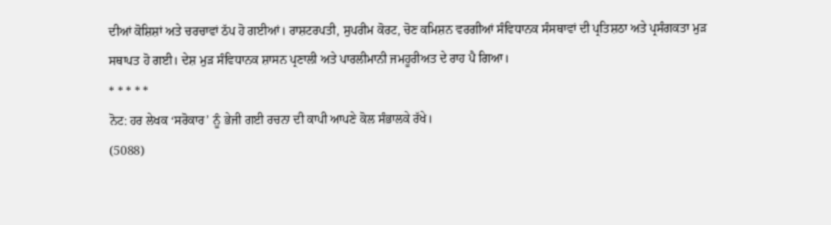ਦੀਆਂ ਕੋਸ਼ਿਸ਼ਾਂ ਅਤੇ ਚਰਚਾਵਾਂ ਠੱਪ ਹੋ ਗਈਆਂ। ਰਾਸ਼ਟਰਪਤੀ, ਸੁਪਰੀਮ ਕੋਰਟ, ਚੋਣ ਕਮਿਸ਼ਨ ਵਰਗੀਆਂ ਸੰਵਿਧਾਨਕ ਸੰਸਥਾਵਾਂ ਦੀ ਪ੍ਰਤਿਸ਼ਠਾ ਅਤੇ ਪ੍ਰਸੰਗਕਤਾ ਮੁੜ ਸਥਾਪਤ ਹੋ ਗਈ। ਦੇਸ਼ ਮੁੜ ਸੰਵਿਧਾਨਕ ਸ਼ਾਸਨ ਪ੍ਰਣਾਲੀ ਅਤੇ ਪਾਰਲੀਮਾਨੀ ਜਮਹੂਰੀਅਤ ਦੇ ਰਾਹ ਪੈ ਗਿਆ।
* * * * *
ਨੋਟ: ਹਰ ਲੇਖਕ ‘ਸਰੋਕਾਰ’ ਨੂੰ ਭੇਜੀ ਗਈ ਰਚਨਾ ਦੀ ਕਾਪੀ ਆਪਣੇ ਕੋਲ ਸੰਭਾਲਕੇ ਰੱਖੇ।
(5088)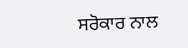ਸਰੋਕਾਰ ਨਾਲ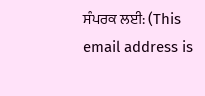ਸੰਪਰਕ ਲਈ: (This email address is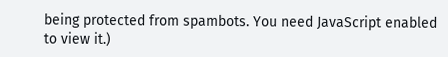being protected from spambots. You need JavaScript enabled to view it.)